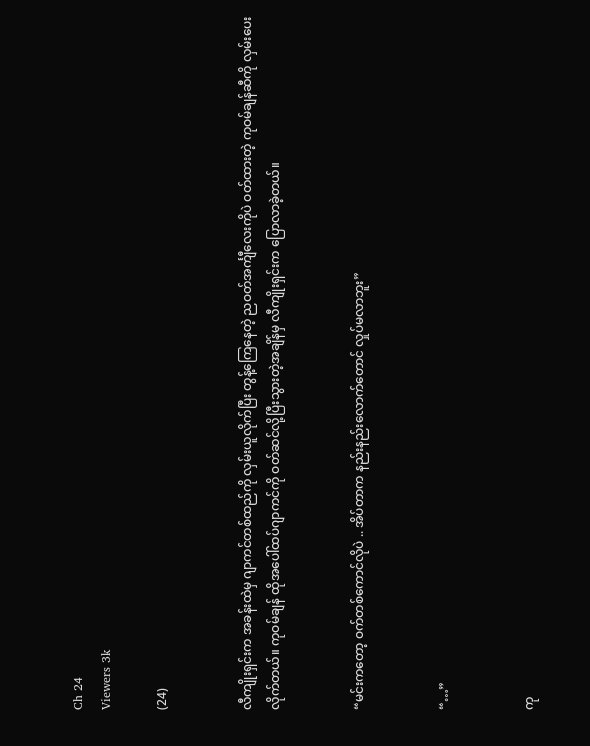Ch 24
Viewers 3k

(24)


လီကျိုးရှင်းက အခန်းထဲမှ ဂျာကင်တစ်ထည်ကို လှမ်းယူလိုက်ပြီး တွန့်ကြေနေတဲ့ ညဝတ်အင်္ကျီလေးကိုပဲ ဝတ်ထားတဲ့ ကုဝမ်ချန်ဆီကို လှမ်းပေးလိုက်တယ်။ ကုဝမ်ချန် ထိုအပေါ်ထပ်ဂျာကင်ကို ဝတ်ဆင်လို့ပြီးသွားတဲ့အချိန်မှ လီကျိုးရှင်းက ပြောလာခဲ့တယ်။


“မင်းကတော့ ဝက်တစ်ကောင်လိုပဲ .. အိပ်တာက နည်းနည်းလောက်တောင် လှုပ်မလာဘူး”


“…”


ကု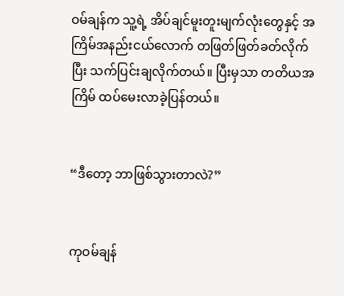ဝမ်ချန်က သူ့ရဲ့ အိပ်ချင်မူးတူးမျက်လုံးတွေနှင့် အကြိမ်အနည်းငယ်လောက် တဖြတ်ဖြတ်ခတ်လိုက်ပြီး သက်ပြင်းချလိုက်တယ်။ ပြီးမှသာ တတိယအကြိမ် ထပ်မေးလာခဲ့ပြန်တယ်။


“ဒီတော့ ဘာဖြစ်သွားတာလဲ?”


ကုဝမ်ချန်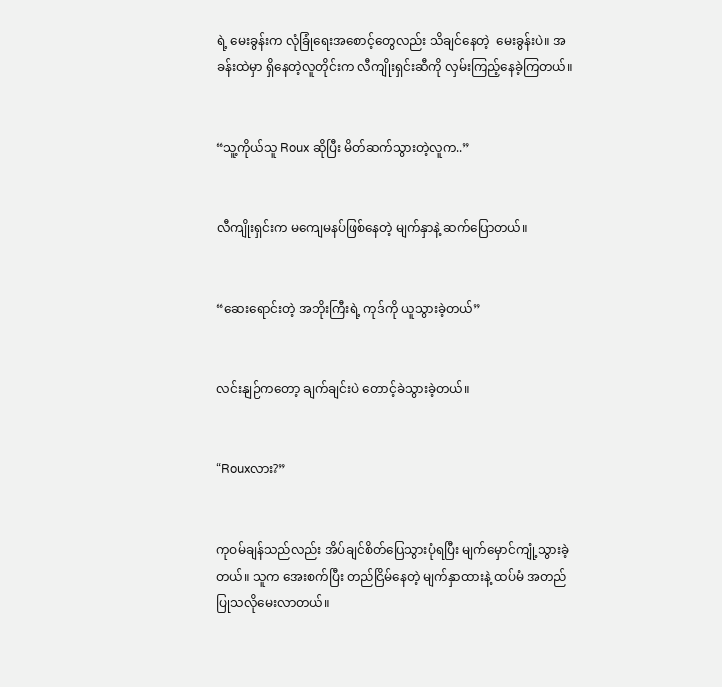ရဲ့ မေးခွန်းက လုံခြုံရေးအစောင့်တွေလည်း သိချင်နေတဲ့  မေးခွန်းပဲ။ အခန်းထဲမှာ ရှိနေတဲ့လူတိုင်းက လီကျိုးရှင်းဆီကို လှမ်းကြည့်နေခဲ့ကြတယ်။


“သူ့ကိုယ်သူ Roux ဆိုပြီး မိတ်ဆက်သွားတဲ့လူက..”


လီကျိုးရှင်းက မကျေမနပ်ဖြစ်နေတဲ့ မျက်နှာနဲ့ ဆက်ပြောတယ်။


“ဆေးရောင်းတဲ့ အဘိုးကြီးရဲ့ ကုဒ်ကို ယူသွားခဲ့တယ်”


လင်းနျဉ်ကတော့ ချက်ချင်းပဲ တောင့်ခဲသွားခဲ့တယ်။


“Rouxလား?”


ကုဝမ်ချန်သည်လည်း အိပ်ချင်စိတ်ပြေသွားပုံရပြီး မျက်မှောင်ကျုံ့သွားခဲ့တယ်။ သူက အေးစက်ပြီး တည်ငြိမ်နေတဲ့ မျက်နှာထားနဲ့ ထပ်မံ အတည်ပြုသလိုမေးလာတယ်။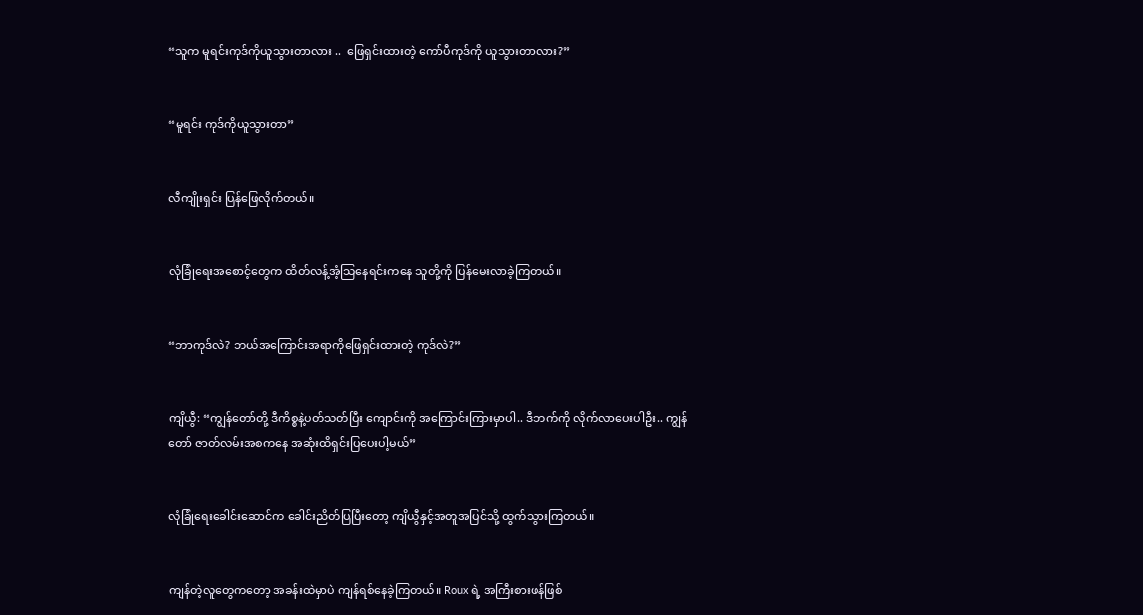“သူက မူရင်းကုဒ်ကိုယူသွားတာလား ..  ဖြေရှင်းထားတဲ့ ကော်ပီကုဒ်ကို ယူသွားတာလား?”


“မူရင်း ကုဒ်ကိုယူသွားတာ”


လီကျိုးရှင်း ပြန်ဖြေလိုက်တယ်။


လုံခြုံရေးအစောင့်တွေက ထိတ်လန့်အံ့သြနေရင်းကနေ သူတို့ကို ပြန်မေးလာခဲ့ကြတယ်။


“ဘာကုဒ်လဲ? ဘယ်အကြောင်းအရာကိုဖြေရှင်းထားတဲ့ ကုဒ်လဲ?”


ကျိယွီ: “ကျွန်တော်တို့ ဒီကိစ္စနဲ့ပတ်သတ်ပြီး ကျောင်းကို အကြောင်းကြားမှာပါ.. ဒီဘက်ကို လိုက်လာပေးပါဦး.. ကျွန်တော် ဇာတ်လမ်းအစကနေ အဆုံးထိရှင်းပြပေးပါ့မယ်”


လုံခြုံရေးခေါင်းဆောင်က ခေါင်းညိတ်ပြပြီးတော့ ကျိယွီနှင့်အတူအပြင်သို့ ထွက်သွားကြတယ်။


ကျန်တဲ့လူတွေကတော့ အခန်းထဲမှာပဲ ကျန်ရစ်နေခဲ့ကြတယ်။ Roux ရဲ့ အကြီးစားဖန်ဖြစ်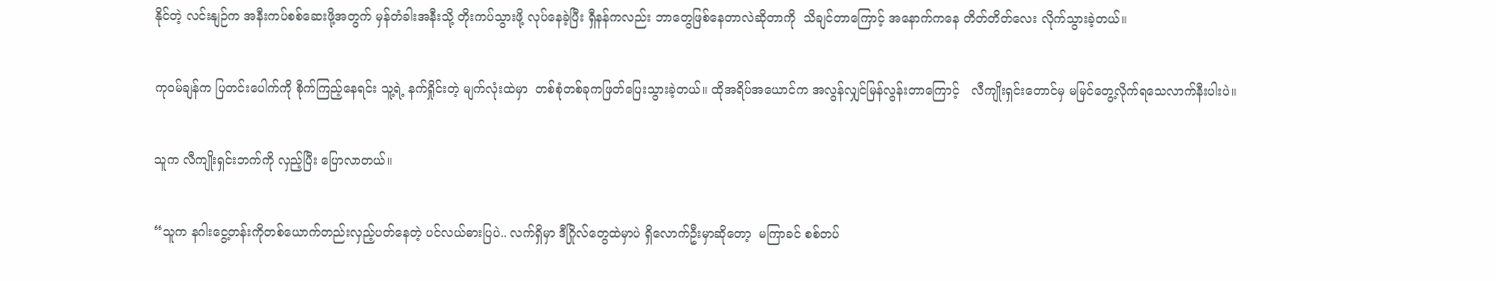နိုင်တဲ့ လင်းနျဉ်က အနီးကပ်စစ်ဆေးဖို့အတွက် မှန်တံခါးအနီးသို့ တိုးကပ်သွားဖို့ လုပ်နေခဲ့ပြီး ရှီနန်ကလည်း ဘာတွေဖြစ်နေတာလဲဆိုတာကို  သိချင်တာကြောင့် အနောက်ကနေ တိတ်တိတ်လေး လိုက်သွားခဲ့တယ်။


ကုဝမ်ချန်က ပြတင်းပေါက်ကို စိုက်ကြည့်နေရင်း သူ့ရဲ့ နက်ရှိုင်းတဲ့ မျက်လုံးထဲမှာ  တစ်စုံတစ်ခုကဖြတ်ပြေးသွားခဲ့တယ်။ ထိုအရိပ်အယောင်က အလွန်လျှင်မြန်လွန်းတာကြောင့်   လီကျိုးရှင်းတောင်မှ မမြင်တွေ့လိုက်ရသေလာက်နီးပါးပဲ။


သူက လီကျိုးရှင်းဘက်ကို လှည့်ပြီး ပြောလာတယ်။


“သူက နဂါးငွေ့တန်းကိုတစ်ယောက်တည်းလှည့်ပတ်နေတဲ့ ပင်လယ်ဓားပြပဲ.. လက်ရှိမှာ ဒီဂြိုလ်တွေထဲမှာပဲ ရှိလောက်ဦးမှာဆိုတော့  မကြာခင် စစ်တပ်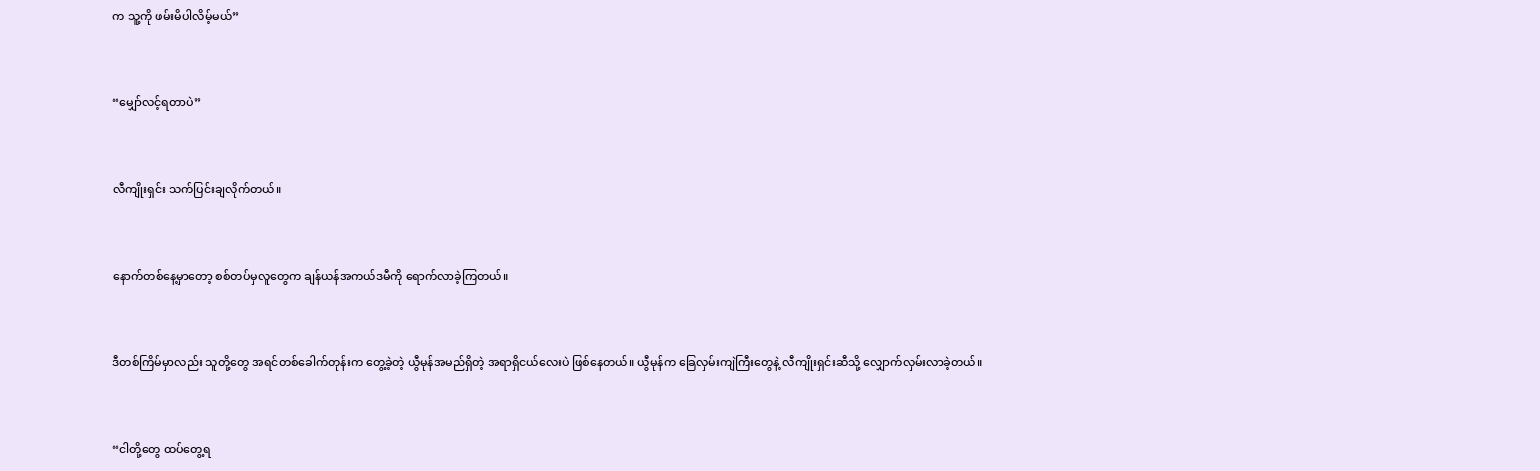က သူ့ကို ဖမ်းမိပါလိမ့်မယ်”


“မျှော်လင့်ရတာပဲ”


လီကျိုးရှင်း သက်ပြင်းချလိုက်တယ်။


နောက်တစ်နေ့မှာတော့ စစ်တပ်မှလူတွေက ချန်ယန်အကယ်ဒမီကို ရောက်လာခဲ့ကြတယ်။


ဒီတစ်ကြိမ်မှာလည်း သူတို့တွေ အရင်တစ်ခေါက်တုန်းက တွေ့ခဲ့တဲ့ ယွီမုန်အမည်ရှိတဲ့ အရာရှိငယ်လေးပဲ ဖြစ်နေတယ်။ ယွီမုန်က ခြေလှမ်းကျဲကြီးတွေနဲ့ လီကျိုးရှင်းဆီသို့ လျှောက်လှမ်းလာခဲ့တယ်။


“ငါတို့တွေ ထပ်တွေ့ရ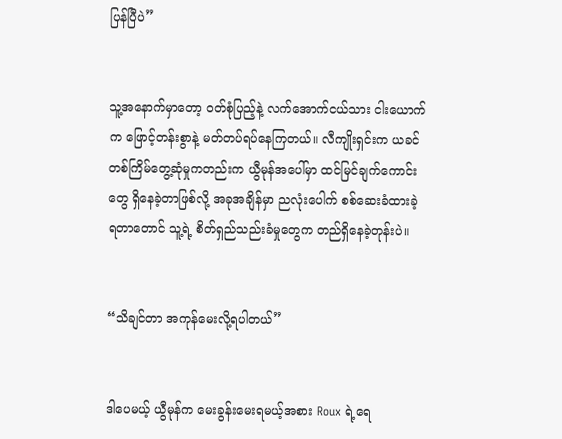ပြန်ပြီပဲ”


သူ့အနောက်မှာတော့ ဝတ်စုံပြည့်နဲ့ လက်အောက်ငယ်သား ငါးယောက်က ဖြောင့်တန်းစွာနဲ့ မတ်တပ်ရပ်နေကြတယ်။ လီကျိုးရှင်းက ယခင်တစ်ကြိမ်တွေ့ဆုံမှုကတည်းက ယွီမုန်အပေါ်မှာ ထင်မြင်ချက်ကောင်းတွေ ရှိနေခဲ့တာဖြစ်လို့ အခုအချိန်မှာ ညလုံးပေါက် စစ်ဆေးခံထားခဲ့ရတာတောင် သူ့ရဲ့ စိတ်ရှည်သည်းခံမှုတွေက တည်ရှိနေခဲ့တုန်းပဲ။


“သိချင်တာ အကုန်မေးလို့ရပါတယ်”


ဒါပေမယ့် ယွီမုန်က မေးခွန်းမေးရမယ့်အစား Roux ရဲ့ရေ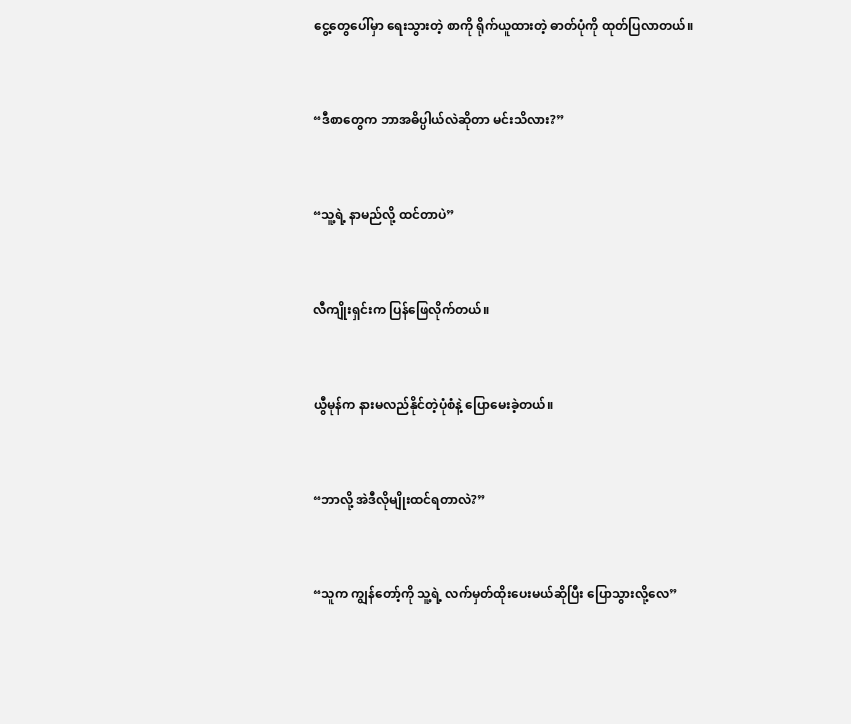ငွေ့တွေပေါ်မှာ ရေးသွားတဲ့ စာကို ရိုက်ယူထားတဲ့ ဓာတ်ပုံကို ထုတ်ပြလာတယ်။


“ဒီစာတွေက ဘာအဓိပ္ပါယ်လဲဆိုတာ မင်းသိလား?”


“သူ့ရဲ့ နာမည်လို့ ထင်တာပဲ”


လီကျိုးရှင်းက ပြန်ဖြေလိုက်တယ်။


ယွီမုန်က နားမလည်နိုင်တဲ့ပုံစံနဲ့ ပြောမေးခဲ့တယ်။


“ဘာလို့ အဲဒီလိုမျိုးထင်ရတာလဲ?”


“သူက ကျွန်တော့်ကို သူ့ရဲ့ လက်မှတ်ထိုးပေးမယ်ဆိုပြီး ပြောသွားလို့လေ”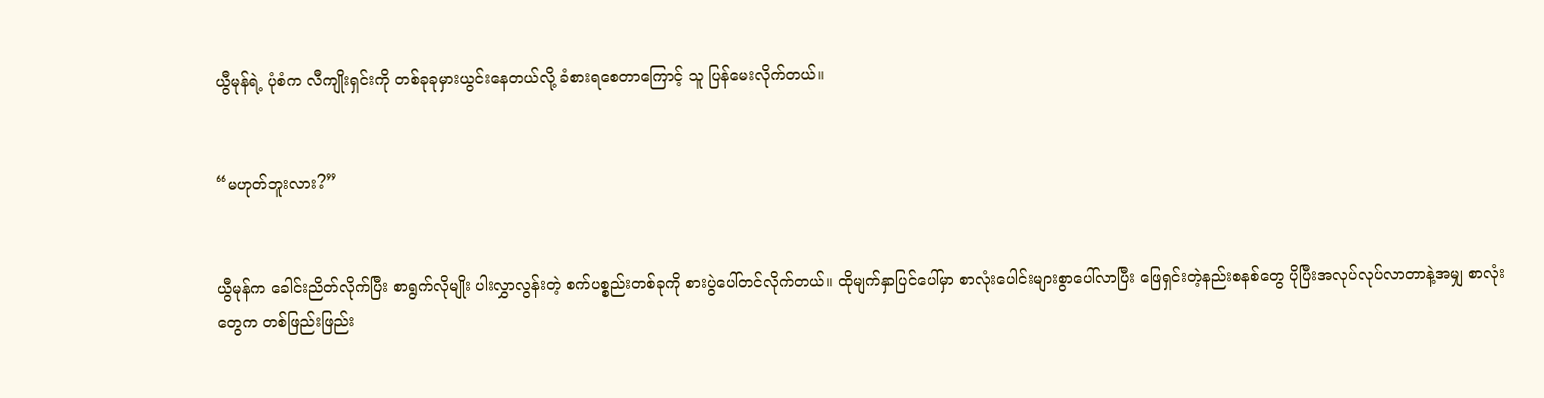ယွီမုန်ရဲ့ ပုံစံက လီကျိုးရှင်းကို တစ်ခုခုမှားယွင်းနေတယ်လို့ ခံစားရစေတာကြောင့် သူ ပြန်မေးလိုက်တယ်။


“မဟုတ်ဘူးလား?”


ယွီမုန်က ခေါင်းညိတ်လိုက်ပြီး စာရွက်လိုမျိုး ပါးလွှာလွန်းတဲ့ စက်ပစ္စည်းတစ်ခုကို စားပွဲပေါ်တင်လိုက်တယ်။ ထိုမျက်နှာပြင်ပေါ်မှာ စာလုံးပေါင်းများစွာပေါ်လာပြီး ဖြေရှင်းတဲ့နည်းစနစ်တွေ ပိုပြီးအလုပ်လုပ်လာတာနဲ့အမျှ စာလုံးတွေက တစ်ဖြည်းဖြည်း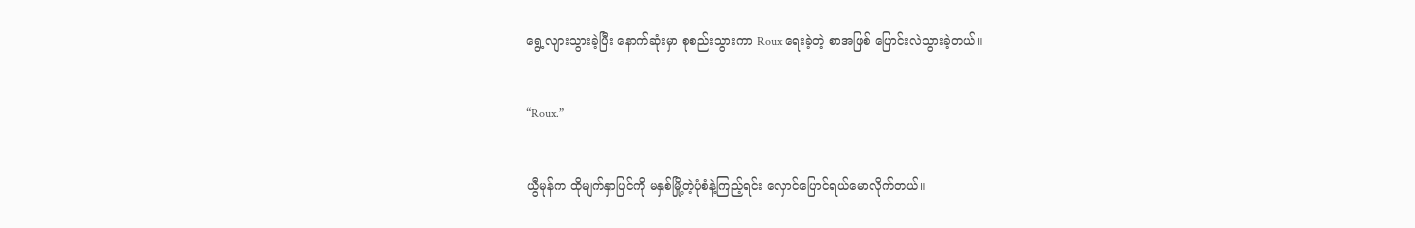ရွေ့လျားသွားခဲ့ပြီး နောက်ဆုံးမှာ စုစည်းသွားကာ Roux ရေးခဲ့တဲ့ စာအဖြစ် ပြောင်းလဲသွားခဲ့တယ်။


“Roux.”


ယွီမုန်က ထိုမျက်နှာပြင်ကို မနှစ်မြို့တဲ့ပုံစံနဲ့ကြည့်ရင်း လှောင်ပြောင်ရယ်မောလိုက်တယ်။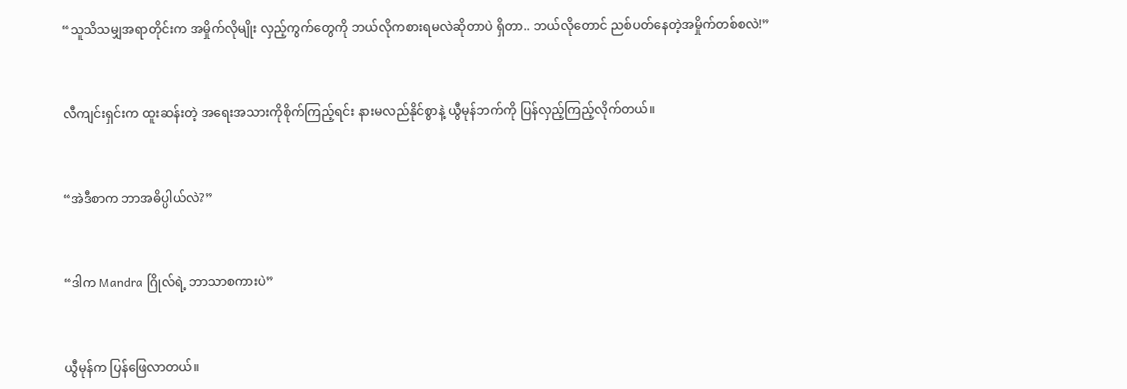“သူသိသမျှအရာတိုင်းက အမှိုက်လိုမျိုး လှည့်ကွက်တွေကို ဘယ်လိုကစားရမလဲဆိုတာပဲ ရှိတာ.. ဘယ်လိုတောင် ညစ်ပတ်နေတဲ့အမှိုက်တစ်စလဲ!”


လီကျင်းရှင်းက ထူးဆန်းတဲ့ အရေးအသားကိုစိုက်ကြည့်ရင်း နားမလည်နိုင်စွာနဲ့ ယွီမုန်ဘက်ကို ပြန်လှည့်ကြည့်လိုက်တယ်။


“အဲဒီစာက ဘာအဓိပ္ပါယ်လဲ?”


“ဒါက Mandra ဂြိုလ်ရဲ့ ဘာသာစကားပဲ”


ယွီမုန်က ပြန်ဖြေလာတယ်။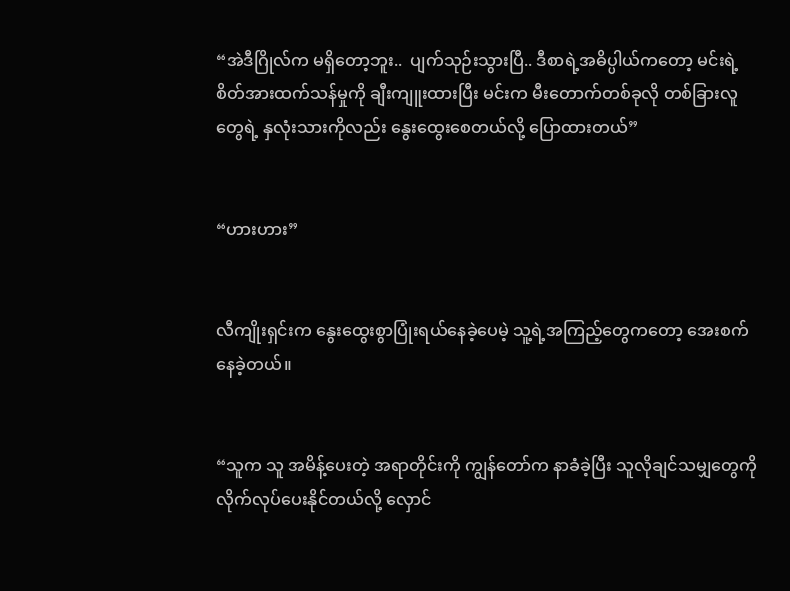“အဲဒီဂြိုလ်က မရှိတော့ဘူး..  ပျက်သုဉ်းသွားပြီ.. ဒီစာရဲ့အဓိပ္ပါယ်ကတော့ မင်းရဲ့ စိတ်အားထက်သန်မှုကို ချီးကျူးထားပြီး မင်းက မီးတောက်တစ်ခုလို တစ်ခြားလူတွေရဲ့ နှလုံးသားကိုလည်း နွေးထွေးစေတယ်လို့ ပြောထားတယ်”


“ဟားဟား”


လီကျိုးရှင်းက နွေးထွေးစွာပြုံးရယ်နေခဲ့ပေမဲ့ သူ့ရဲ့အကြည့်တွေကတော့ အေးစက်နေခဲ့တယ်။


“သူက သူ အမိန့်ပေးတဲ့ အရာတိုင်းကို ကျွန်တော်က နာခံခဲ့ပြီး သူလိုချင်သမျှတွေကို လိုက်လုပ်ပေးနိုင်တယ်လို့ လှောင်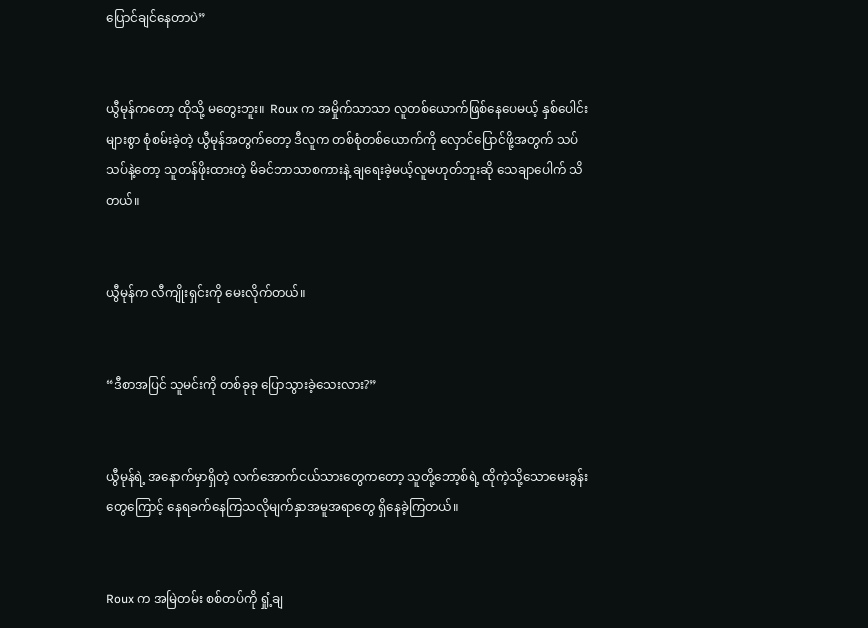ပြောင်ချင်နေတာပဲ”


ယွီမုန်ကတော့ ထိုသို့ မတွေးဘူး။  Roux က အမှိုက်သာသာ လူတစ်ယောက်ဖြစ်နေပေမယ့် နှစ်ပေါင်းများစွာ စုံစမ်းခဲ့တဲ့ ယွီမုန်အတွက်တော့ ဒီလူက တစ်စုံတစ်ယောက်ကို လှောင်ပြောင်ဖို့အတွက် သပ်သပ်နဲ့တော့ သူတန်ဖိုးထားတဲ့ မိခင်ဘာသာစကားနဲ့ ချရေးခဲ့မယ့်လူမဟုတ်ဘူးဆို သေချာပေါက် သိတယ်။


ယွီမုန်က လီကျိုးရှင်းကို မေးလိုက်တယ်။


“ဒီစာအပြင် သူမင်းကို တစ်ခုခု ပြောသွားခဲ့သေးလား?”


ယွီမုန်ရဲ့ အနောက်မှာရှိတဲ့ လက်အောက်ငယ်သားတွေကတော့ သူတို့ဘော့စ်ရဲ့ ထိုကဲ့သို့သောမေးခွန်းတွေကြောင့် နေရခက်နေကြသလိုမျက်နှာအမူအရာတွေ ရှိနေခဲ့ကြတယ်။


Roux က အမြဲတမ်း စစ်တပ်ကို ရှုံ့ချ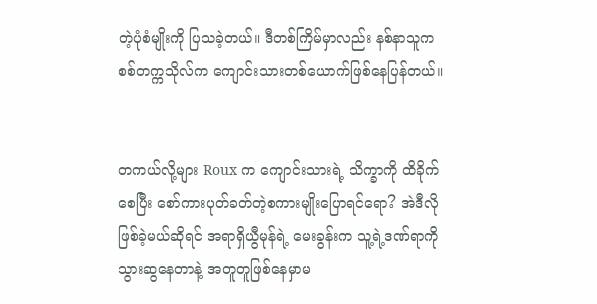တဲ့ပုံစံမျိုးကို ပြသခဲ့တယ်။ ဒီတစ်ကြိမ်မှာလည်း နစ်နာသူက စစ်တက္ကသိုလ်က ကျောင်းသားတစ်ယောက်ဖြစ်နေပြန်တယ်။


တကယ်လို့များ Roux က ကျောင်းသားရဲ့ သိက္ခာကို ထိခိုက်စေပြီး စော်ကားပုတ်ခတ်တဲ့စကားမျိုးပြောရင်ရော? အဲဒီလိုဖြစ်ခဲ့မယ်ဆိုရင် အရာရှိယွီမုန်ရဲ့ မေးခွန်းက သူ့ရဲ့ဒဏ်ရာကို သွားဆွနေတာနဲ့ အတူတူဖြစ်နေမှာမ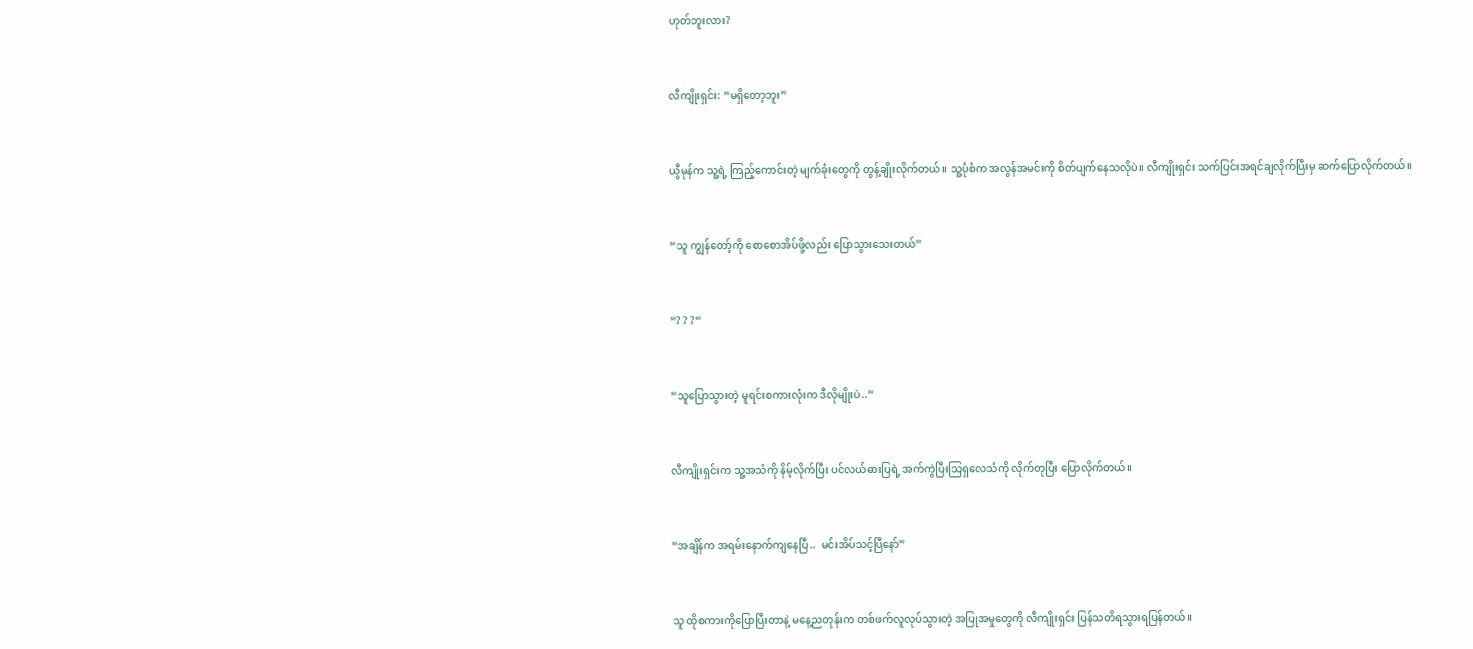ဟုတ်ဘူးလား?


လီကျိုးရှင်း: “မရှိတော့ဘူး”


ယွီမုန်က သူ့ရဲ့ ကြည့်ကောင်းတဲ့ မျက်ခုံးတွေကို တွန့်ချိုးလိုက်တယ်။ သူ့ပုံစံက အလွန်အမင်းကို စိတ်ပျက်နေသလိုပဲ။ လီကျိုးရှင်း သက်ပြင်းအရင်ချလိုက်ပြီးမှ ဆက်ပြောလိုက်တယ်။


“သူ ကျွန်တော့်ကို စောစောအိပ်ဖို့လည်း ပြောသွားသေးတယ်”


“? ? ?”


“သူပြောသွားတဲ့ မူရင်းစကားလုံးက ဒီလိုမျိုးပဲ..”


လီကျိုးရှင်းက သူ့အသံကို နိမ့်လိုက်ပြီး ပင်လယ်ဓားပြရဲ့ အက်ကွဲပြီးသြရှလေသံကို လိုက်တုပြီး ပြောလိုက်တယ်။


“အချိန်က အရမ်းနောက်ကျနေပြီ..  မင်းအိပ်သင့်ပြီနော်”


သူ ထိုစကားကိုပြောပြီးတာနဲ့ မနေ့ညတုန်းက တစ်ဖက်လူလုပ်သွားတဲ့ အပြုအမှုတွေကို လီကျိုးရှင်း ပြန်သတိရသွားရပြန်တယ်။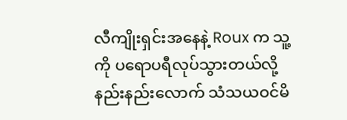လီကျိုးရှင်းအနေနဲ့ Roux က သူ့ကို ပရောပရီလုပ်သွားတယ်လို့ နည်းနည်းလောက် သံသယဝင်မိ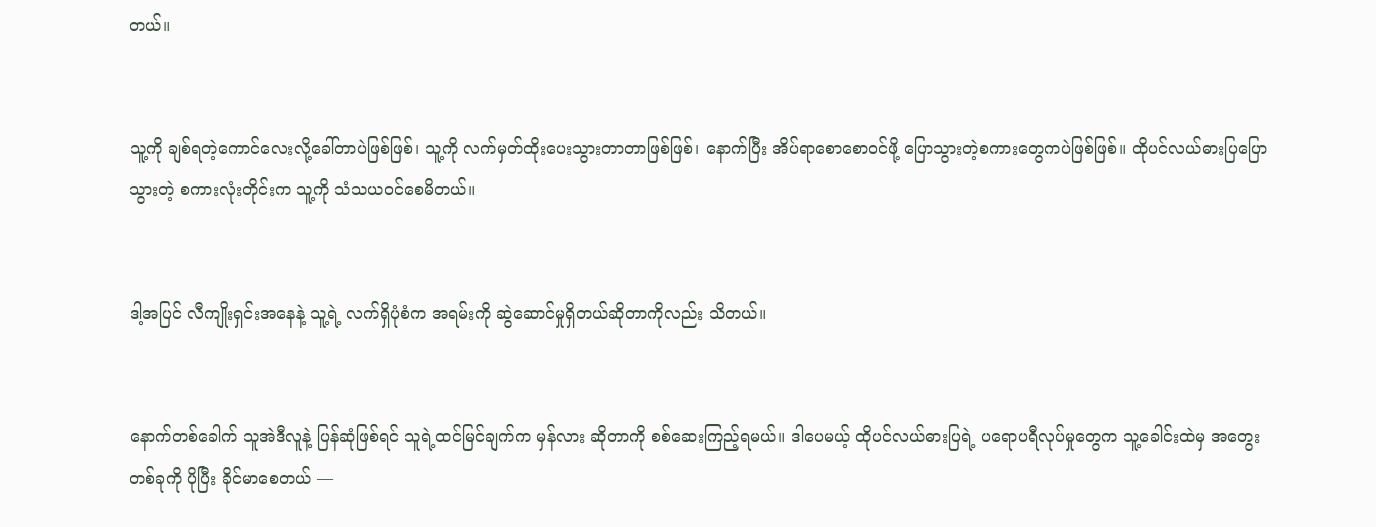တယ်။


သူ့ကို ချစ်ရတဲ့ကောင်လေးလို့ခေါ်တာပဲဖြစ်ဖြစ်၊ သူ့ကို လက်မှတ်ထိုးပေးသွားတာတာဖြစ်ဖြစ်၊ နောက်ပြီး အိပ်ရာစောစောဝင်ဖို့ ပြောသွားတဲ့စကားတွေကပဲဖြစ်ဖြစ်။ ထိုပင်လယ်ဓားပြပြောသွားတဲ့ စကားလုံးတိုင်းက သူ့ကို သံသယဝင်စေမိတယ်။


ဒါ့အပြင် လီကျိုးရှင်းအနေနဲ့ သူ့ရဲ့ လက်ရှိပုံစံက အရမ်းကို ဆွဲဆောင်မှုရှိတယ်ဆိုတာကိုလည်း သိတယ်။


နောက်တစ်ခေါက် သူအဲဒီလူနဲ့ ပြန်ဆုံဖြစ်ရင် သူရဲ့ထင်မြင်ချက်က မှန်လား ဆိုတာကို စစ်ဆေးကြည့်ရမယ်။ ဒါပေမယ့် ထိုပင်လယ်ဓားပြရဲ့ ပရောပရီလုပ်မှုတွေက သူ့ခေါင်းထဲမှ အတွေးတစ်ခုကို ပိုပြီး ခိုင်မာစေတယ် —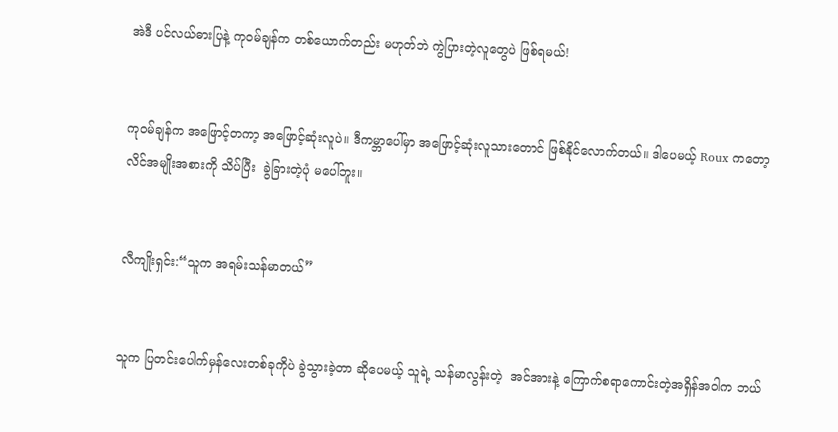အဲဒီ ပင်လယ်ဓားပြနဲ့ ကုဝမ်ချန်က တစ်ယောက်တည်း မဟုတ်ဘဲ ကွဲပြားတဲ့လူတွေပဲ ဖြစ်ရမယ်!


ကုဝမ်ချန်က အဖြောင့်တကာ့ အဖြောင့်ဆုံးလူပဲ။ ဒီကမ္ဘာပေါ်မှာ အဖြောင့်ဆုံးလူသားတောင် ဖြစ်နိုင်လောက်တယ်။ ဒါပေမယ့် Roux ကတော့ လိင်အမျိုးအစားကို သိပ်ပြီး  ခွဲခြားတဲ့ပုံ မပေါ်ဘူး။


လီကျိုးရှင်း:“သူက အရမ်းသန်မာတယ်”


သူက ပြတင်းပေါက်မှန်လေးတစ်ခုကိုပဲ ခွဲသွားခဲ့တာ ဆိုပေမယ့် သူရဲ့ သန်မာလွန်းတဲ့  အင်အားနဲ့ ကြောက်စရာကောင်းတဲ့အရှိန်အဝါက ဘယ်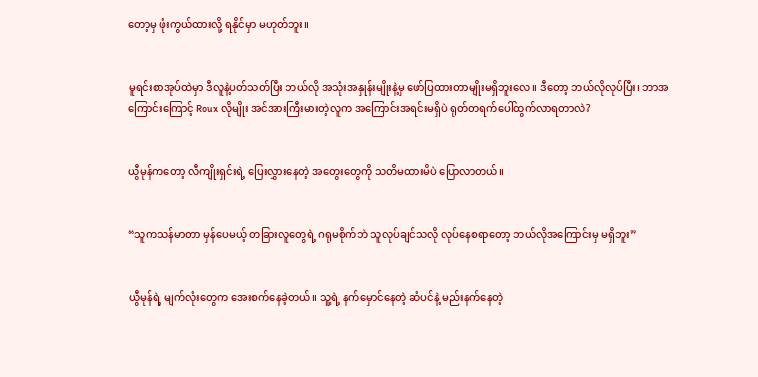တော့မှ ဖုံးကွယ်ထားလို့ ရနိုင်မှာ မဟုတ်ဘူး။


မူရင်းစာအုပ်ထဲမှာ ဒီလူနဲ့ပတ်သတ်ပြီး ဘယ်လို အသုံးအနှုန်းမျိုးနဲ့မှ ဖော်ပြထားတာမျိုးမရှိဘူးလေ။ ဒီတော့ ဘယ်လိုလုပ်ပြီး၊ ဘာအကြောင်းကြောင့် Roux လိုမျိုး အင်အားကြီးမားတဲ့လူက အကြောင်းအရင်းမရှိပဲ ရုတ်တရက်ပေါ်ထွက်လာရတာလဲ?


ယွီမုန်ကတော့ လီကျိုးရှင်းရဲ့ ပြေးလွှားနေတဲ့ အတွေးတွေကို သတိမထားမိပဲ ပြောလာတယ်။


“သူကသန်မာတာ မှန်ပေမယ့် တခြားလူတွေရဲ့ ဂရုမစိုက်ဘဲ သူလုပ်ချင်သလို လုပ်နေစရာတော့ ဘယ်လိုအကြောင်းမှ မရှိဘူး”


ယွီမုန်ရဲ့ မျက်လုံးတွေက အေးစက်နေခဲ့တယ်။ သူ့ရဲ့ နက်မှောင်နေတဲ့ ဆံပင်နဲ့ မည်းနက်နေတဲ့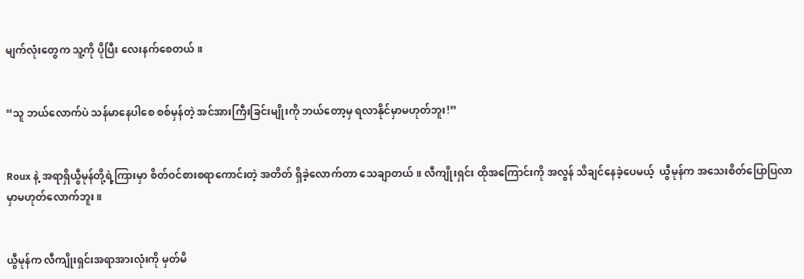မျက်လုံးတွေက သူ့ကို ပိုပြီး လေးနက်စေတယ်။


“သူ ဘယ်လောက်ပဲ သန်မာနေပါစေ စစ်မှန်တဲ့ အင်အားကြီးခြင်းမျိုးကို ဘယ်တော့မှ ရလာနိုင်မှာမဟုတ်ဘူး!”


Roux နဲ့ အရာရှိယွီမုန်တို့ရဲ့ကြားမှာ စိတ်ဝင်စားစရာကောင်းတဲ့ အတိတ် ရှိခဲ့လောက်တာ သေချာတယ်။ လီကျိုးရှင်း ထိုအကြောင်းကို အလွန် သိချင်နေခဲ့ပေမယ့်  ယွီမုန်က အသေးစိတ်ပြောပြလာမှာမဟုတ်လောက်ဘူး။


ယွီမုန်က လီကျိုးရှင်းအရာအားလုံးကို မှတ်မိ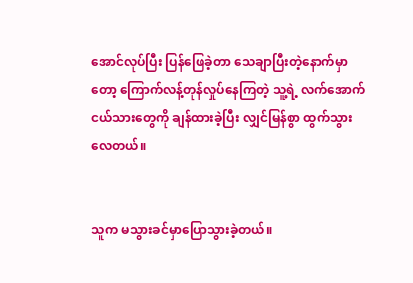အောင်လုပ်ပြီး ပြန်ဖြေခဲ့တာ သေချာပြီးတဲ့နောက်မှာတော့ ကြောက်လန့်တုန်လှုပ်နေကြတဲ့ သူ့ရဲ့ လက်အောက်ငယ်သားတွေကို ချန်ထားခဲ့ပြီး လျှင်မြန်စွာ ထွက်သွားလေတယ်။


သူက မသွားခင်မှာပြောသွားခဲ့တယ်။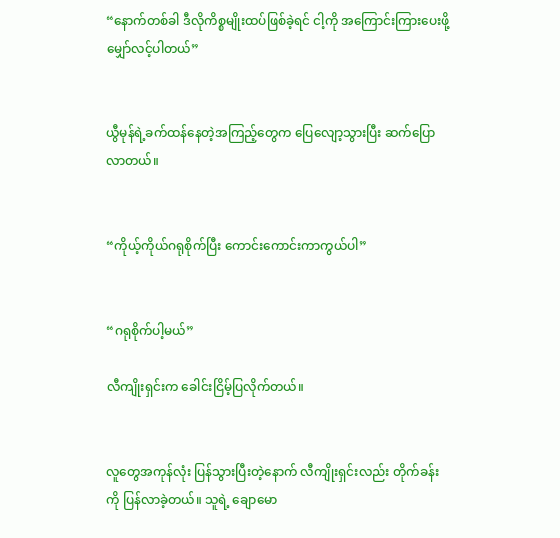“နောက်တစ်ခါ ဒီလိုကိစ္စမျိုးထပ်ဖြစ်ခဲ့ရင် ငါ့ကို အကြောင်းကြားပေးဖို့ မျှော်လင့်ပါတယ်”


ယွီမုန်ရဲ့ခက်ထန်နေတဲ့အကြည့်တွေက ပြေလျော့သွားပြီး ဆက်ပြောလာတယ်။


“ကိုယ့်ကိုယ်ဂရုစိုက်ပြီး ကောင်းကောင်းကာကွယ်ပါ”


“ဂရုစိုက်ပါ့မယ်”

လီကျိုးရှင်းက ခေါင်းငြိမ့်ပြလိုက်တယ်။


လူတွေအကုန်လုံး ပြန်သွားပြီးတဲ့နောက် လီကျိုးရှင်းလည်း တိုက်ခန်းကို ပြန်လာခဲ့တယ်။ သူရဲ့ ချောမော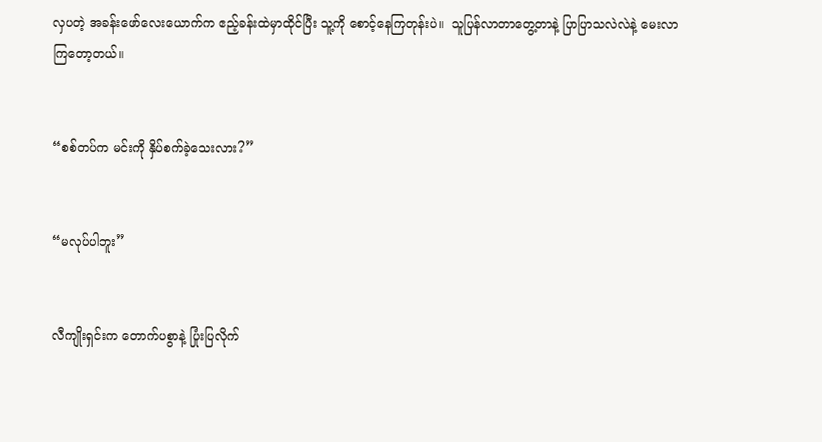လှပတဲ့ အခန်းဖော်လေးယောက်က ဧည့်ခန်းထဲမှာထိုင်ပြီး သူ့ကို စောင့်နေကြတုန်းပဲ။  သူပြန်လာတာတွေ့တာနဲ့ ပြာပြာသလဲလဲနဲ့ မေးလာကြတော့တယ်။


“စစ်တပ်က မင်းကို နှိပ်စက်ခဲ့သေးလား?”


“မလုပ်ပါဘူး”


လီကျိုးရှင်းက တောက်ပစွာနဲ့ ပြုံးပြလိုက်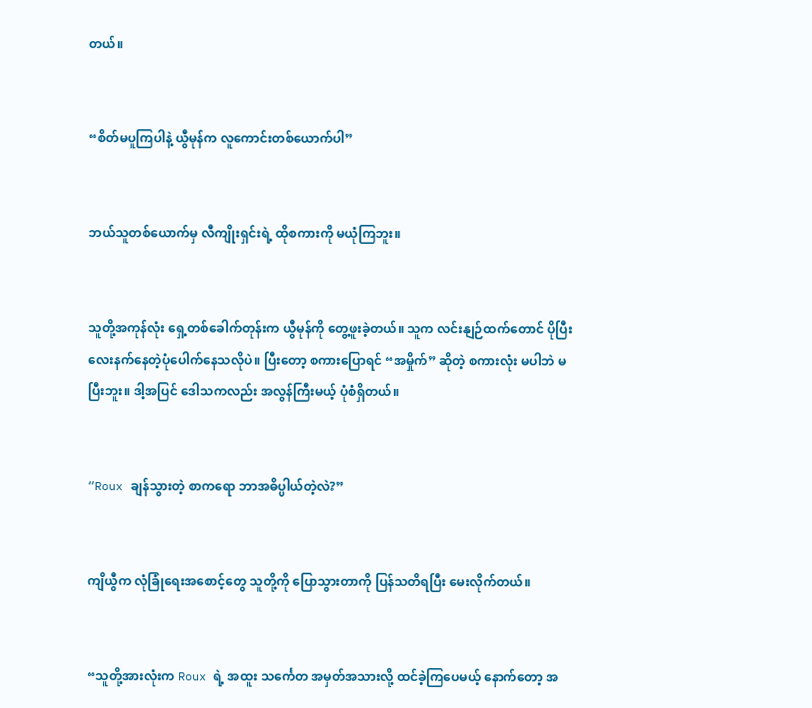တယ်။


“စိတ်မပူကြပါနဲ့ ယွီမုန်က လူကောင်းတစ်ယောက်ပါ”


ဘယ်သူတစ်ယောက်မှ လီကျိုးရှင်းရဲ့ ထိုစကားကို မယုံကြဘူး။


သူတို့အကုန်လုံး ရှေ့တစ်ခေါက်တုန်းက ယွီမုန်ကို တွေ့ဖူးခဲ့တယ်။ သူက လင်းနျဉ်ထက်တောင် ပိုပြီး လေးနက်နေတဲ့ပုံပေါက်နေသလိုပဲ။ ပြီးတော့ စကားပြောရင် “အမှိုက်” ဆိုတဲ့ စကားလုံး မပါဘဲ မပြီးဘူး။ ဒါ့အပြင် ဒေါသကလည်း အလွန်ကြီးမယ့် ပုံစံရှိတယ်။


“Roux ချန်သွားတဲ့ စာကရော ဘာအဓိပ္ပါယ်တဲ့လဲ?”


ကျိယွီက လုံခြုံရေးအစောင့်တွေ သူတို့ကို ပြောသွားတာကို ပြန်သတိရပြီး မေးလိုက်တယ်။


“သူတို့အားလုံးက Roux ရဲ့ အထူး သင်္ကေတ အမှတ်အသားလို့ ထင်ခဲ့ကြပေမယ့် နောက်တော့ အ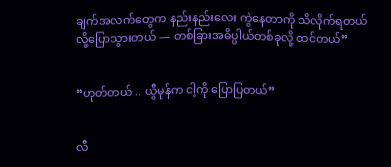ချက်အလက်တွေက နည်းနည်းလေး ကွဲနေတာကို သိလိုက်ရတယ်လို့ပြောသွားတယ် — တစ်ခြားအဓိပ္ပါယ်တစ်ခုလို့ ထင်တယ်”


“ဟုတ်တယ် .. ယွီမုန်က ငါ့ကို ပြောပြတယ်”


လီ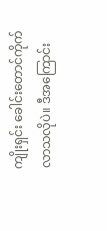ကျိုးရှင်း ခေါင်းတောင်ကိုက်လာသလိုပဲ။ ဒီအကြောင်း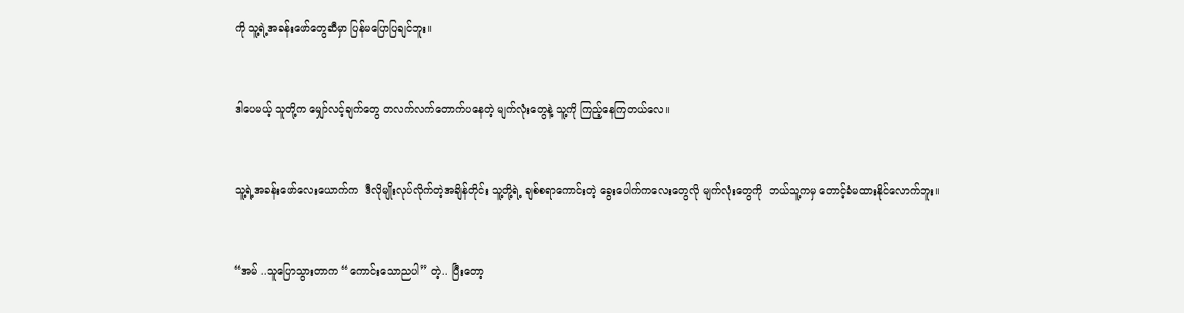ကို သူ့ရဲ့အခန်းဖော်တွေဆီမှာ ပြန်မပြောပြချင်ဘူး။


ဒါပေမယ့် သူတို့က မျှော်လင့်ချက်တွေ တလက်လက်တောက်ပနေတဲ့ မျက်လုံးတွေနဲ့ သူ့ကို ကြည့်နေကြတယ်လေ။


သူ့ရဲ့အခန်းဖော်လေးယောက်က  ဒီလိုမျိုးလုပ်လိုက်တဲ့အချိန်တိုင်း သူ့တို့ရဲ့ ချစ်စရာကောင်းတဲ့ ခွေးပေါက်ကလေးတွေလို မျက်လုံးတွေကို  ဘယ်သူ့ကမှ တောင့်ခံမထားနိုင်လောက်ဘူး။


“အမ် ..သူပြောသွားတာက “ကောင်းသောညပါ” တဲ့.. ပြီးတော့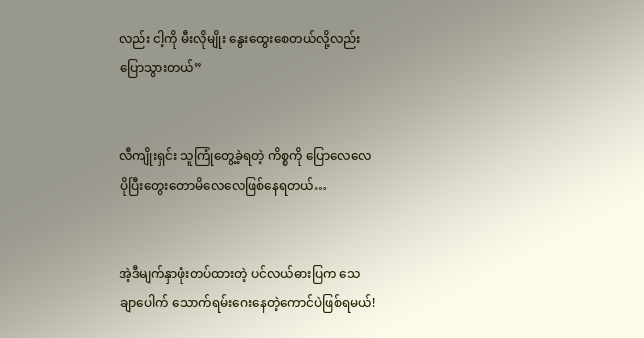လည်း ငါ့ကို မီးလိုမျိုး နွေးထွေးစေတယ်လို့လည်းပြောသွားတယ်”


လီကျိုးရှင်း သူကြုံတွေ့ခဲ့ရတဲ့ ကိစ္စကို ပြောလေလေ ပိုပြီးတွေးတောမိလေလေဖြစ်နေရတယ်…


အဲ့ဒီမျက်နှာဖုံးတပ်ထားတဲ့ ပင်လယ်ဓားပြက သေချာပေါက် သောက်ရမ်းဂေးနေတဲ့ကောင်ပဲဖြစ်ရမယ်!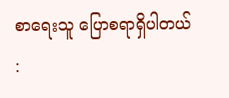စာရေးသူ ပြောစရာရှိပါတယ် :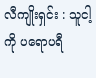လီကျိုးရှင်း : သူငါ့ကို ပရောပရီ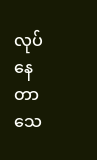လုပ်နေတာ သေ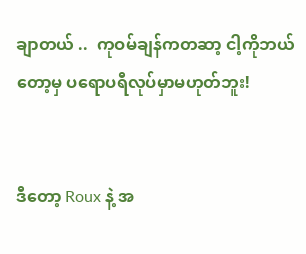ချာတယ် ..  ကုဝမ်ချန်ကတဆာ့ ငါ့ကိုဘယ်တော့မှ ပရောပရီလုပ်မှာမဟုတ်ဘူး!


ဒီတော့ Roux နဲ့ အ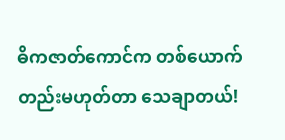ဓိကဇာတ်ကောင်က တစ်ယောက်တည်းမဟုတ်တာ သေချာတယ်!